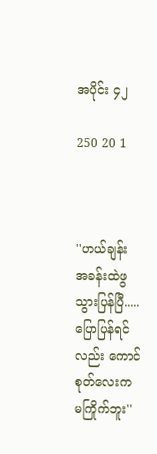အပိုင်း ၄၂

250 20 1



''ဟယ်ချန်း အခန်းထဲဖွသွားပြန်ပြီ.....ပြောပြန်ရင်လည်း ကောင်စုတ်လေးက မကြိုက်ဘူး''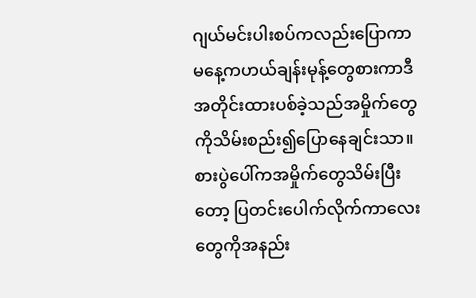ဂျယ်မင်းပါးစပ်ကလည်းပြောကာ မနေ့ကဟယ်ချန်းမုန့်တွေစားကာဒီအတိုင်းထားပစ်ခဲ့သည်အမှိုက်တွေကိုသိမ်းစည်း၍ပြောနေချင်းသာ။စားပွဲပေါ်ကအမှိုက်တွေသိမ်းပြီးတော့ ပြတင်းပေါက်လိုက်ကာလေးတွေကိုအနည်း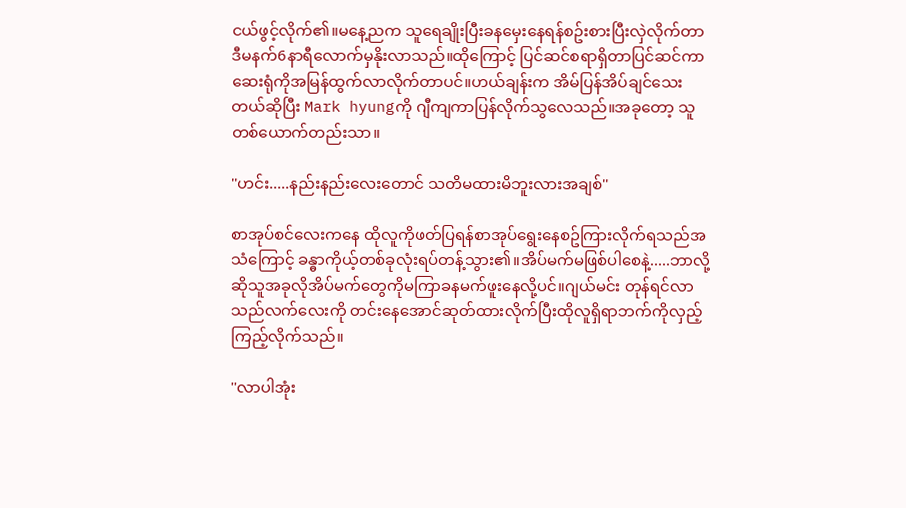ငယ်ဖွင့်လိုက်၏။မနေ့ညက သူရေချိုးပြီးခနမှေးနေရန်စဥ်းစားပြီးလှဲလိုက်တာ ဒီမနက်6နာရီလောက်မှနိုးလာသည်။ထိုကြောင့် ပြင်ဆင်စရာရှိတာပြင်ဆင်ကာဆေးရုံကိုအမြန်ထွက်လာလိုက်တာပင်။ဟယ်ချန်းက အိမ်ပြန်အိပ်ချင်သေးတယ်ဆိုပြီး Mark hyungကို ဂျီကျကာပြန်လိုက်သွလေသည်။အခုတော့ သူတစ်ယောက်တည်းသာ။

''ဟင်း.....နည်းနည်းလေးတောင် သတိမထားမိဘူးလားအချစ်''

စာအုပ်စင်လေးကနေ ထိုလူကိုဖတ်ပြရန်စာအုပ်ရွေးနေစဥ်ကြားလိုက်ရသည်အသံကြောင့် ခန္ဓာကိုယ့်တစ်ခုလုံးရပ်တန့်သွား၏။အိပ်မက်မဖြစ်ပါစေနဲ့.....ဘာလို့ဆိုသူအခုလိုအိပ်မက်တွေကိုမကြာခနမက်ဖူးနေလို့ပင်။ဂျယ်မင်း တုန်ရင်လာသည်လက်လေးကို တင်းနေအောင်ဆုတ်ထားလိုက်ပြီးထိုလူရှိရာဘက်ကိုလှည့်ကြည့်လိုက်သည်။

''လာပါအုံး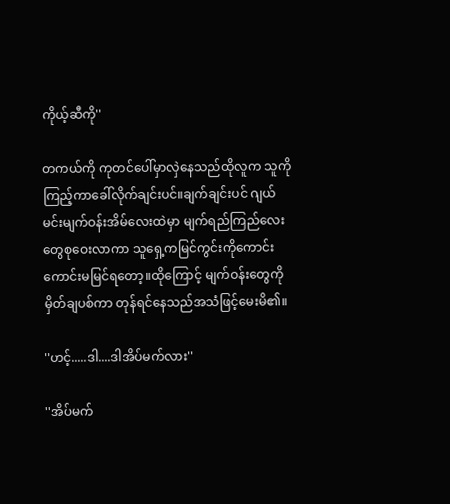ကိုယ့်ဆီကို''

တကယ်ကို ကုတင်ပေါ်မှာလှဲနေသည်ထိုလူက သူကိုကြည့်ကာခေါ်လိုက်ချင်းပင်။ချက်ချင်းပင် ဂျယ်မင်းမျက်ဝန်းအိမ်လေးထဲမှာ မျက်ရည်ကြည်လေးတွေစုဝေးလာကာ သူရှေ့ကမြင်ကွင်းကိုကောင်းကောင်းမမြင်ရတော့။ထိုကြောင့် မျက်ဝန်းတွေကိုမှိတ်ချပစ်ကာ တုန်ရင်နေသည်အသံဖြင့်မေးမိ၏။

''ဟင့်.....ဒါ....ဒါအိပ်မက်လား''

''အိပ်မက်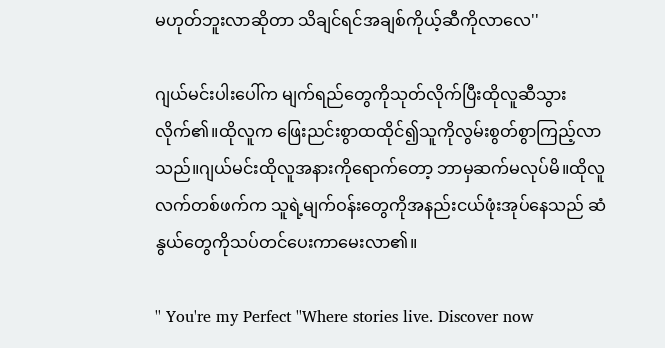မဟုတ်ဘူးလာဆိုတာ သိချင်ရင်အချစ်ကိုယ့်ဆီကိုလာလေ''

ဂျယ်မင်းပါးပေါ်က မျက်ရည်တွေကိုသုတ်လိုက်ပြီးထိုလူဆီသွားလိုက်၏။ထိုလူက ဖြေးညင်းစွာထထိုင်၍သူကိုလွမ်းစွတ်စွာကြည့်လာသည်။ဂျယ်မင်းထိုလူအနားကိုရောက်တော့ ဘာမှဆက်မလုပ်မိ။ထိုလူလက်တစ်ဖက်က သူရဲ့မျက်ဝန်းတွေကိုအနည်းငယ်ဖုံးအုပ်နေသည် ဆံနွယ်တွေကိုသပ်တင်ပေးကာမေးလာ၏။

'' You're my Perfect ''Where stories live. Discover now